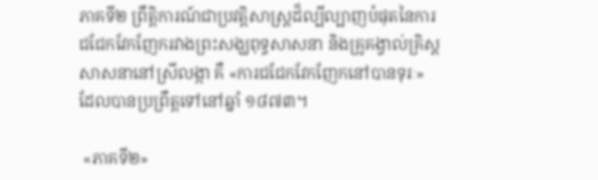ភាគទី២ ព្រឹត្តិការណ៍ជាប្រវត្តិសាស្ត្រដ៏ល្បីល្បាញបំផុតនៃការជជែកវែកញែករវាងព្រះសង្ឃពុទ្ធសាសនា និងគ្រូគង្វាល់គ្រិស្តសាសនានៅស្រីលង្កា គឺ «ការជជែកវែកញែកនៅបានទុរៈ» ដែលបានប្រព្រឹត្តទៅនៅឆ្នាំ ១៨៧៣។

 «ភាគទី២»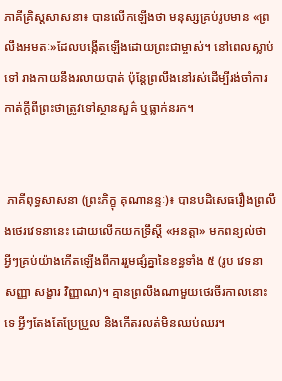ភាគីគ្រិស្តសាសនា៖ បានលើកឡើងថា មនុស្សគ្រប់រូបមាន «ព្រលឹងអមតៈ»ដែលបង្កើតឡើងដោយព្រះជាម្ចាស់។ នៅពេលស្លាប់ទៅ រាងកាយនឹងរលាយបាត់ ប៉ុន្តែព្រលឹងនៅរស់ដើម្បីរង់ចាំការកាត់ក្តីពីព្រះថាត្រូវទៅស្ថានសួគ៌ ឬធ្លាក់នរក។


 ភាគីពុទ្ធសាសនា (ព្រះភិក្ខុ គុណានន្ទៈ)៖ បានបដិសេធរឿងព្រលឹងថេរវេទនានេះ ដោយលើកយកទ្រឹស្តី «អនត្តា» មកពន្យល់ថា អ្វីៗគ្រប់យ៉ាងកើតឡើងពីការរួមផ្សំគ្នានៃខន្ធទាំង ៥ (រូប វេទនា សញ្ញា សង្ខារ វិញ្ញាណ)។ គ្មានព្រលឹងណាមួយថេរចីរកាលនោះទេ អ្វីៗតែងតែប្រែប្រួល និងកើតរលត់មិនឈប់ឈរ។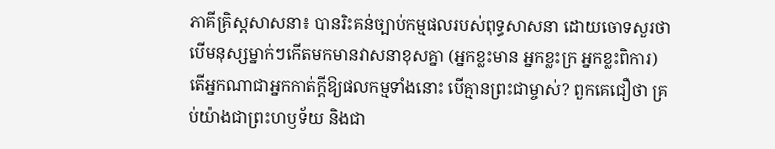ភាគីគ្រិស្តសាសនា៖ បានរិះគន់ច្បាប់កម្មផលរបស់ពុទ្ធសាសនា ដោយចោទសួរថា បើមនុស្សម្នាក់ៗកើតមកមានវាសនាខុសគ្នា (អ្នកខ្លះមាន អ្នកខ្លះក្រ អ្នកខ្លះពិការ) តើអ្នកណាជាអ្នកកាត់ក្តីឱ្យផលកម្មទាំងនោះ បើគ្មានព្រះជាម្ចាស់? ពួកគេជឿថា គ្រប់យ៉ាងជាព្រះហឫទ័យ និងជា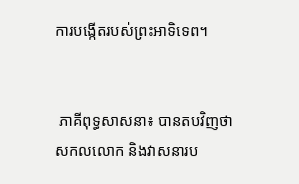ការបង្កើតរបស់ព្រះអាទិទេព។


 ភាគីពុទ្ធសាសនា៖ បានតបវិញថា សកលលោក និងវាសនារប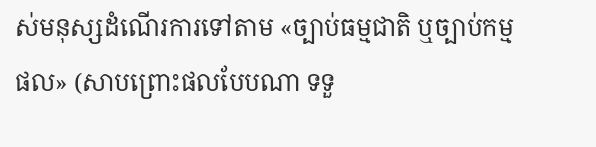ស់មនុស្សដំណើរការទៅតាម «ច្បាប់ធម្មជាតិ ឬច្បាប់កម្មផល» (សាបព្រោះផលបែបណា ទទួ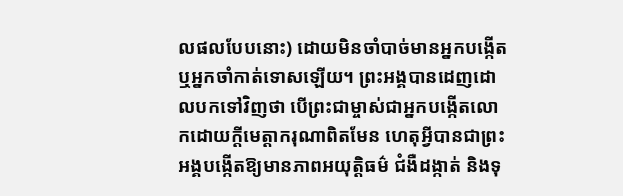លផលបែបនោះ) ដោយមិនចាំបាច់មានអ្នកបង្កើត ឬអ្នកចាំកាត់ទោសឡើយ។ ព្រះអង្គបានដេញដោលបកទៅវិញថា បើព្រះជាម្ចាស់ជាអ្នកបង្កើតលោកដោយក្តីមេត្តាករុណាពិតមែន ហេតុអ្វីបានជាព្រះអង្គបង្កើតឱ្យមានភាពអយុត្តិធម៌ ជំងឺដង្កាត់ និងទុ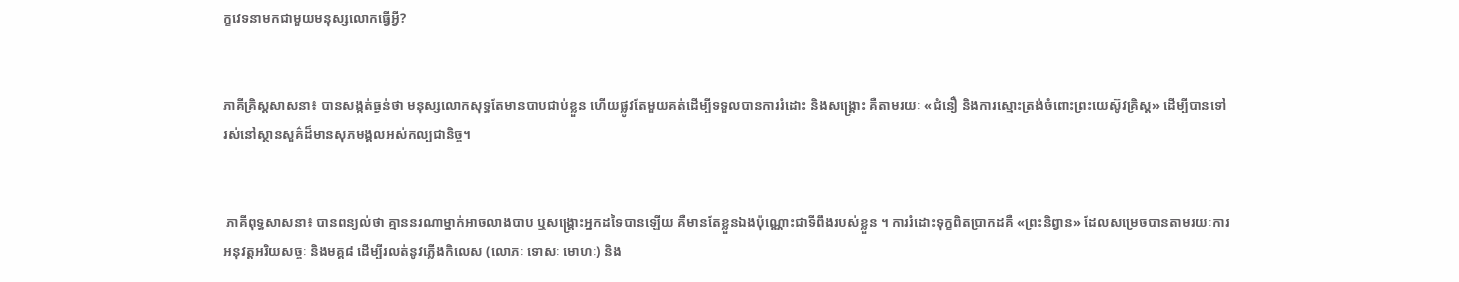ក្ខវេទនាមកជាមួយមនុស្សលោកធ្វើអ្វី?


ភាគីគ្រិស្តសាសនា៖ បានសង្កត់ធ្ងន់ថា មនុស្សលោកសុទ្ធតែមានបាបជាប់ខ្លួន ហើយផ្លូវតែមួយគត់ដើម្បីទទួលបានការរំដោះ និងសង្គ្រោះ គឺតាមរយៈ «ជំនឿ និងការស្មោះត្រង់ចំពោះព្រះយេស៊ូវគ្រិស្ត» ដើម្បីបានទៅរស់នៅស្ថានសួគ៌ដ៏មានសុភមង្គលអស់កល្បជានិច្ច។


 ភាគីពុទ្ធសាសនា៖ បានពន្យល់ថា គ្មាននរណាម្នាក់អាចលាងបាប ឬសង្គ្រោះអ្នកដទៃបានឡើយ គឺមានតែខ្លួនឯងប៉ុណ្ណោះជាទីពឹងរបស់ខ្លួន ។ ការរំដោះទុក្ខពិតប្រាកដគឺ «ព្រះនិព្វាន» ដែលសម្រេចបានតាមរយៈការអនុវត្តអរិយសច្ចៈ និងមគ្គ៨ ដើម្បីរលត់នូវភ្លើងកិលេស (លោភៈ ទោសៈ មោហៈ) និង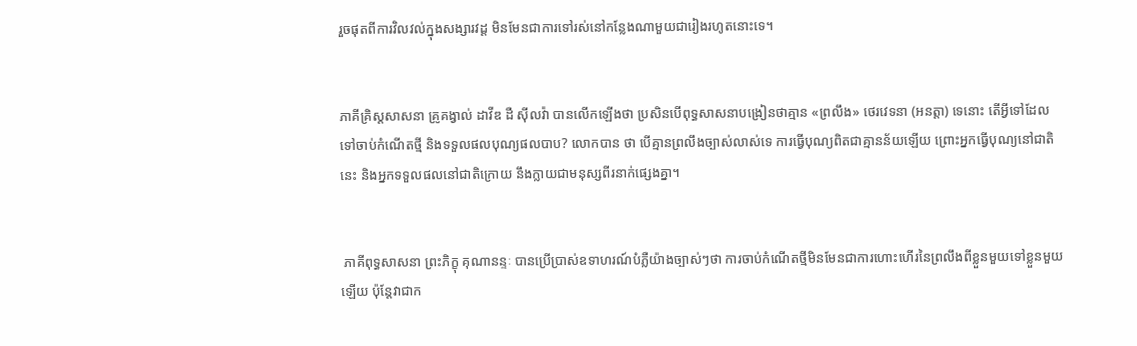រួចផុតពីការវិលវល់ក្នុងសង្សារវដ្ត មិនមែនជាការទៅរស់នៅកន្លែងណាមួយជារៀងរហូតនោះទេ។


ភាគីគ្រិស្តសាសនា គ្រូគង្វាល់ ដាវីឌ ដឺ ស៊ីលវ៉ា បានលើកឡើងថា ប្រសិនបើពុទ្ធសាសនាបង្រៀនថាគ្មាន «ព្រលឹង» ថេរវេទនា (អនត្តា) ទេនោះ តើអ្វីទៅដែលទៅចាប់កំណើតថ្មី និងទទួលផលបុណ្យផលបាប? លោកបាន ថា បើគ្មានព្រលឹងច្បាស់លាស់ទេ ការធ្វើបុណ្យពិតជាគ្មានន័យឡើយ ព្រោះអ្នកធ្វើបុណ្យនៅជាតិនេះ និងអ្នកទទួលផលនៅជាតិក្រោយ នឹងក្លាយជាមនុស្សពីរនាក់ផ្សេងគ្នា។


 ភាគីពុទ្ធសាសនា ព្រះភិក្ខុ គុណានន្ទៈ បានប្រើប្រាស់ឧទាហរណ៍បំភ្លឺយ៉ាងច្បាស់ៗថា ការចាប់កំណើតថ្មីមិនមែនជាការហោះហើរនៃព្រលឹងពីខ្លួនមួយទៅខ្លួនមួយឡើយ ប៉ុន្តែវាជាក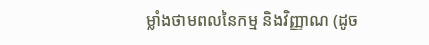ម្លាំងថាមពលនៃកម្ម និងវិញ្ញាណ (ដូច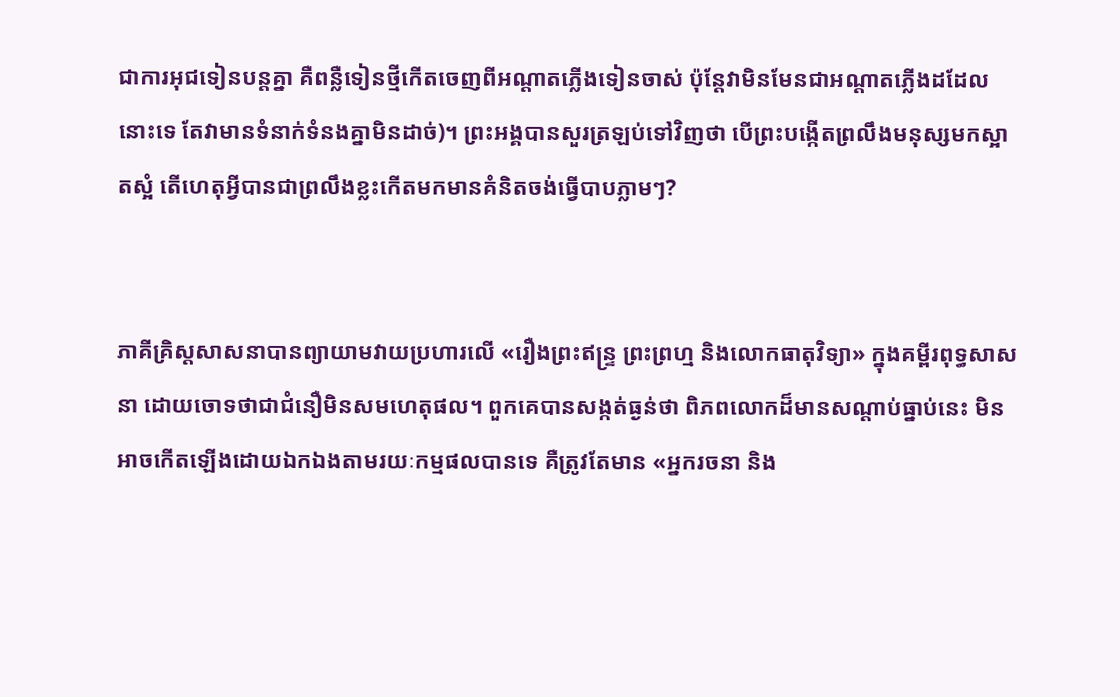ជាការអុជទៀនបន្តគ្នា គឺពន្លឺទៀនថ្មីកើតចេញពីអណ្តាតភ្លើងទៀនចាស់ ប៉ុន្តែវាមិនមែនជាអណ្តាតភ្លើងដដែលនោះទេ តែវាមានទំនាក់ទំនងគ្នាមិនដាច់)។ ព្រះអង្គបានសួរត្រឡប់ទៅវិញថា បើព្រះបង្កើតព្រលឹងមនុស្សមកស្អាតស្អំ តើហេតុអ្វីបានជាព្រលឹងខ្លះកើតមកមានគំនិតចង់ធ្វើបាបភ្លាមៗ?


ភាគីគ្រិស្តសាសនាបានព្យាយាមវាយប្រហារលើ «រឿងព្រះឥន្ទ្រ ព្រះព្រហ្ម និងលោកធាតុវិទ្យា» ក្នុងគម្ពីរពុទ្ធសាសនា ដោយចោទថាជាជំនឿមិនសមហេតុផល។ ពួកគេបានសង្កត់ធ្ងន់ថា ពិភពលោកដ៏មានសណ្តាប់ធ្នាប់នេះ មិនអាចកើតឡើងដោយឯកឯងតាមរយៈកម្មផលបានទេ គឺត្រូវតែមាន «អ្នករចនា និង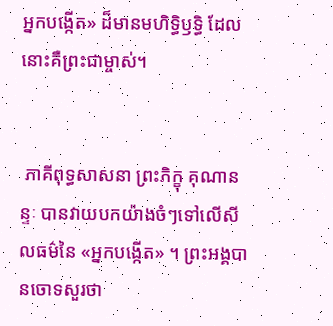អ្នកបង្កើត» ដ៏មានមហិទ្ធិឫទ្ធិ ដែលនោះគឺព្រះជាម្ចាស់។


 ភាគីពុទ្ធសាសនា ព្រះភិក្ខុ គុណានន្ទៈ បានវាយបកយ៉ាងចំៗទៅលើសីលធម៌នៃ «អ្នកបង្កើត» ។ ព្រះអង្គបានចោទសួរថា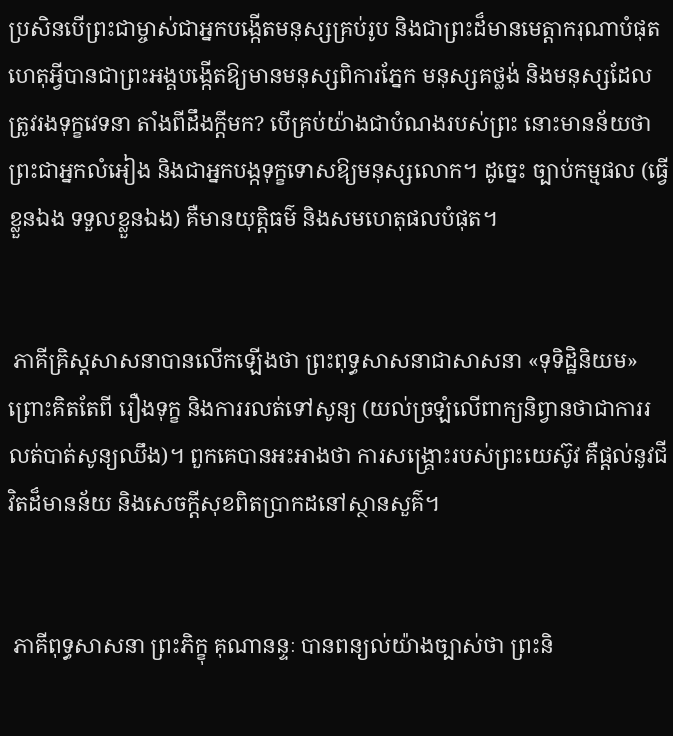ប្រសិនបើព្រះជាម្ចាស់ជាអ្នកបង្កើតមនុស្សគ្រប់រូប និងជាព្រះដ៏មានមេត្តាករុណាបំផុត ហេតុអ្វីបានជាព្រះអង្គបង្កើតឱ្យមានមនុស្សពិការភ្នែក មនុស្សគថ្លង់ និងមនុស្សដែលត្រូវរងទុក្ខវេទនា តាំងពីដឹងក្តីមក? បើគ្រប់យ៉ាងជាបំណងរបស់ព្រះ នោះមានន័យថាព្រះជាអ្នកលំអៀង និងជាអ្នកបង្កទុក្ខទោសឱ្យមនុស្សលោក។ ដូច្នេះ ច្បាប់កម្មផល (ធ្វើខ្លួនឯង ទទួលខ្លួនឯង) គឺមានយុត្តិធម៌ និងសមហេតុផលបំផុត។


 ភាគីគ្រិស្តសាសនាបានលើកឡើងថា ព្រះពុទ្ធសាសនាជាសាសនា «ទុទិដ្ឋិនិយម» ព្រោះគិតតែពី រឿងទុក្ខ និងការរលត់ទៅសូន្យ (យល់ច្រឡំលើពាក្យនិព្វានថាជាការរលត់បាត់សូន្យឈឹង)។ ពួកគេបានអះអាងថា ការសង្គ្រោះរបស់ព្រះយេស៊ូវ គឺផ្តល់នូវជីវិតដ៏មានន័យ និងសេចក្តីសុខពិតប្រាកដនៅស្ថានសួគ៌។


 ភាគីពុទ្ធសាសនា ព្រះភិក្ខុ គុណានន្ទៈ បានពន្យល់យ៉ាងច្បាស់ថា ព្រះនិ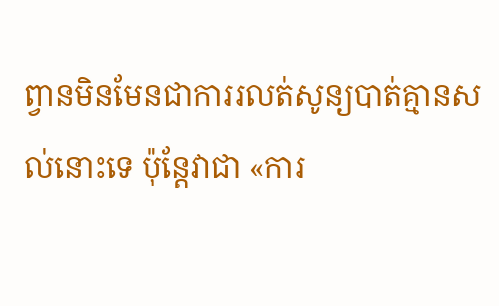ព្វានមិនមែនជាការរលត់សូន្យបាត់គ្មានសល់នោះទេ ប៉ុន្តែវាជា «ការ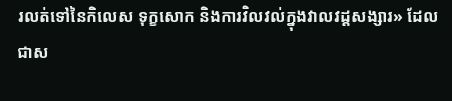រលត់ទៅនៃកិលេស ទុក្ខសោក និងការវិលវល់ក្នុងវាលវដ្តសង្សារ» ដែលជាស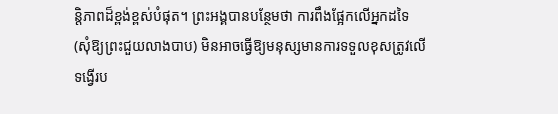ន្តិភាពដ៏ខ្ពង់ខ្ពស់បំផុត។ ព្រះអង្គបានបន្ថែមថា ការពឹងផ្អែកលើអ្នកដទៃ (សុំឱ្យព្រះជួយលាងបាប) មិនអាចធ្វើឱ្យមនុស្សមានការទទួលខុសត្រូវលើទង្វើរប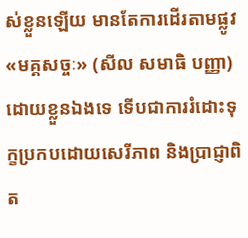ស់ខ្លួនឡើយ មានតែការដើរតាមផ្លូវ «មគ្គសច្ចៈ» (សីល សមាធិ បញ្ញា) ដោយខ្លួនឯងទេ ទើបជាការរំដោះទុក្ខប្រកបដោយសេរីភាព និងប្រាជ្ញាពិត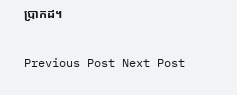ប្រាកដ។

Previous Post Next Post